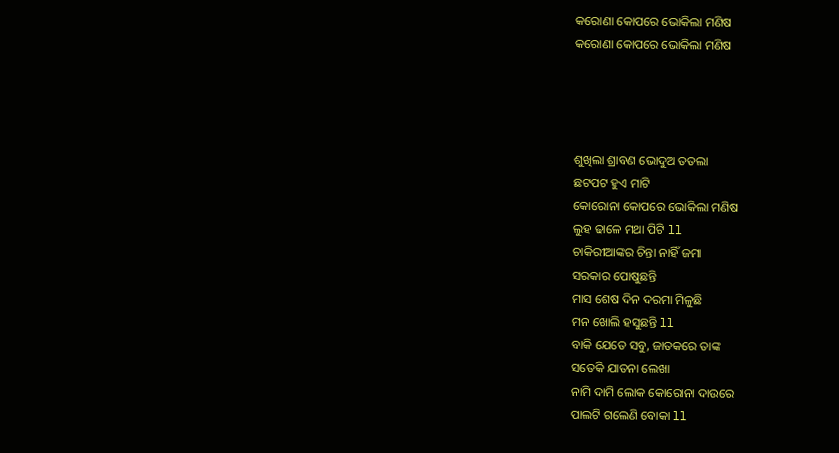କରୋଣା କୋପରେ ଭୋକିଲା ମଣିଷ
କରୋଣା କୋପରେ ଭୋକିଲା ମଣିଷ




ଶୁଖିଲା ଶ୍ରାବଣ ଭୋଦୁଅ ତତଲା
ଛଟପଟ ହୁଏ ମାଟି
କୋରୋନା କୋପରେ ଭୋକିଲା ମଣିଷ
ଲୁହ ଢାଳେ ମଥା ପିଟି ll
ଚାକିରୀଆଙ୍କର ଚିନ୍ତା ନାହିଁ ଜମା
ସରକାର ପୋଷୁଛନ୍ତି
ମାସ ଶେଷ ଦିନ ଦରମା ମିଳୁଛି
ମନ ଖୋଲି ହସୁଛନ୍ତି ll
ବାକି ଯେତେ ସବୁ, ଜାତକରେ ତାଙ୍କ
ସତେକି ଯାତନା ଲେଖା
ନାମି ଦାମି ଲୋକ କୋରୋନା ଦାଉରେ
ପାଲଟି ଗଲେଣି ବୋକା ll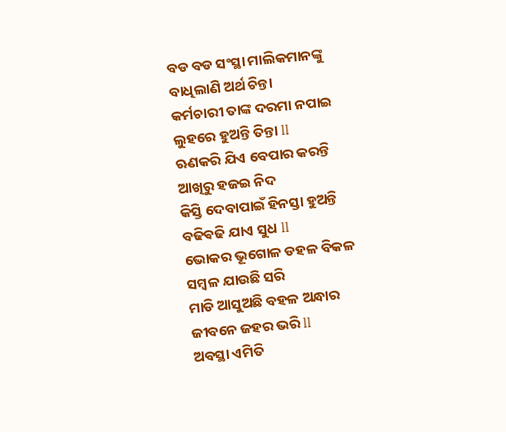ବଡ ବଡ ସଂସ୍ଥା ମାଲିକମାନଙ୍କୁ
ବାଧିଲାଣି ଅର୍ଥ ଚିନ୍ତା
କର୍ମଚାରୀ ତାଙ୍କ ଦରମା ନପାଇ
ଲୁହରେ ହୁଅନ୍ତି ତିନ୍ତା ll
ଋଣକରି ଯିଏ ବେପାର କରନ୍ତି
ଆଖିରୁ ହଜଇ ନିଦ
କିସ୍ତି ଦେବାପାଇଁ ହିନସ୍ତା ହୁଅନ୍ତି
ବଢିଵଢି ଯାଏ ସୁଧ ll
ଭୋକର ଭୂଗୋଳ ଡହଳ ବିକଳ
ସମ୍ବଳ ଯାଉଛି ସରି
ମାଡି ଆସୁଅଛି ବହଳ ଅନ୍ଧାର
ଜୀବନେ ଜହର ଭରି ll
ଅବସ୍ଥା ଏମିତି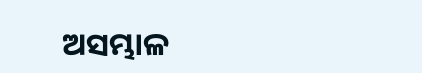ଅସମ୍ଭାଳ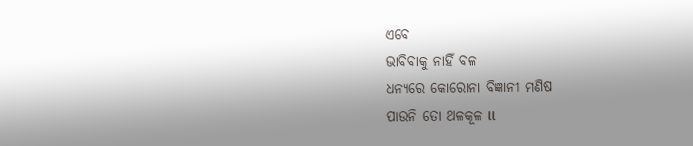ଏବେ
ଭାବିବାକୁ ନାହିଁ ବଳ
ଧନ୍ୟରେ କୋରୋନା ବିଜ୍ଞାନୀ ମଣିଷ
ପାଉନି ତୋ ଥଳକୂଳ ll